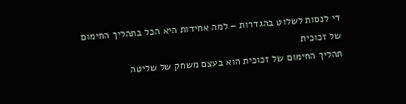די לנסות לשלוט בהגדרות – למה אחידות היא הכל בתהליך החימום של זכוכית
תהליך החימום של זכוכית הוא בעצם משחק של שליטה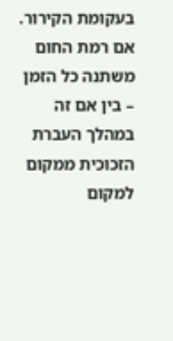בעקומת הקירור. אם רמת החום משתנה כל הזמן – בין אם זה במהלך העברת הזכוכית ממקום למקום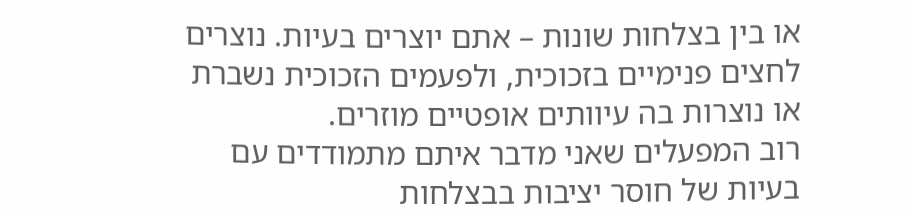או בין בצלחות שונות – אתם יוצרים בעיות. נוצרים לחצים פנימיים בזכוכית, ולפעמים הזכוכית נשברת או נוצרות בה עיוותים אופטיים מוזרים.
רוב המפעלים שאני מדבר איתם מתמודדים עם בעיות של חוסר יציבות בבצלחות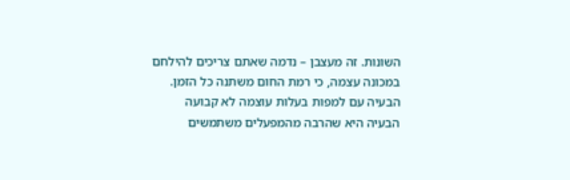השונות. זה מעצבן – נדמה שאתם צריכים להילחם במכונה עצמה, כי רמת החום משתנה כל הזמן.
הבעיה עם למפות בעלות עוצמה לא קבועה
הבעיה היא שהרבה מהמפעלים משתמשים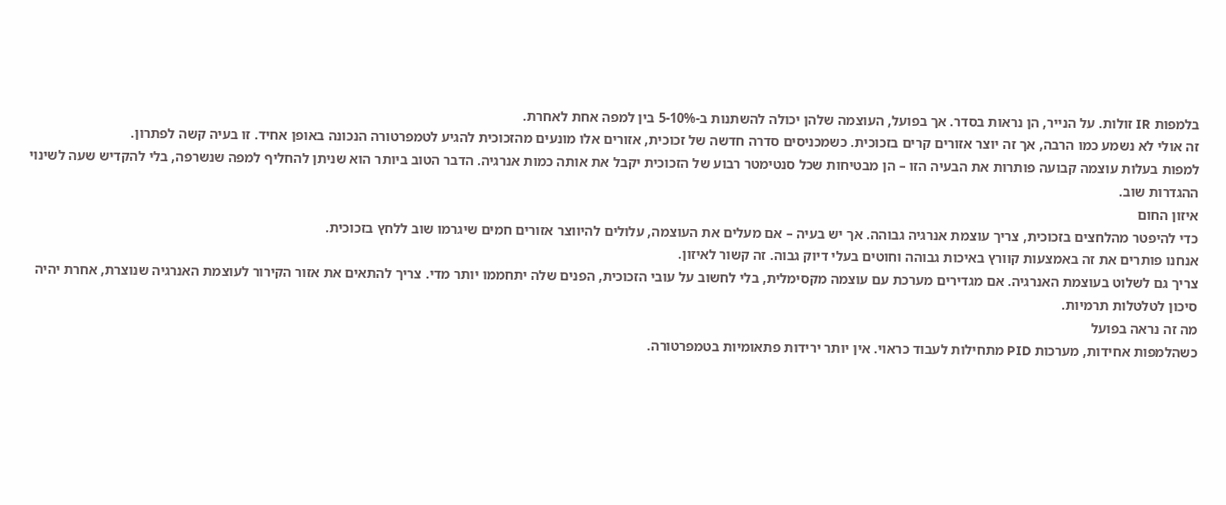בלמפות IR זולות. על הנייר, הן נראות בסדר. אך בפועל, העוצמה שלהן יכולה להשתנות ב-5-10% בין למפה אחת לאחרת.
זה אולי לא נשמע כמו הרבה, אך זה יוצר אזורים קרים בזכוכית. כשמכניסים סדרה חדשה של זכוכית, אזורים אלו מונעים מהזכוכית להגיע לטמפרטורה הנכונה באופן אחיד. זו בעיה קשה לפתרון.
למפות בעלות עוצמה קבועה פותרות את הבעיה הזו – הן מבטיחות שכל סנטימטר רבוע של הזכוכית יקבל את אותה כמות אנרגיה. הדבר הטוב ביותר הוא שניתן להחליף למפה שנשרפה, בלי להקדיש שעה לשינוי ההגדרות שוב.
איזון החום
כדי להיפטר מהלחצים בזכוכית, צריך עוצמת אנרגיה גבוהה. אך יש בעיה – אם מעלים את העוצמה, עלולים להיווצר אזורים חמים שיגרמו שוב ללחץ בזכוכית.
אנחנו פותרים את זה באמצעות קוורץ באיכות גבוהה וחוטים בעלי דיוק גבוה. זה קשור לאיזון.
צריך גם לשלוט בעוצמת האנרגיה. אם מגדירים מערכת עם עוצמה מקסימלית, בלי לחשוב על עובי הזכוכית, הפנים שלה יתחממו יותר מדי. צריך להתאים את אזור הקירור לעוצמת האנרגיה שנוצרת, אחרת יהיה סיכון לטלטלות תרמיות.
מה זה נראה בפועל
כשהלמפות אחידות, מערכות PID מתחילות לעבוד כראוי. אין יותר ירידות פתאומיות בטמפרטורה.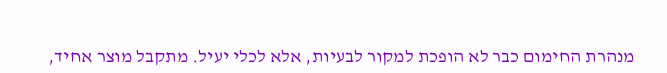מנהרת החימום כבר לא הופכת למקור לבעיות, אלא לכלי יעיל. מתקבל מוצר אחיד,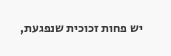יש פחות זכוכית שנפגעת,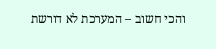והכי חשוב – המערכת לא דורשת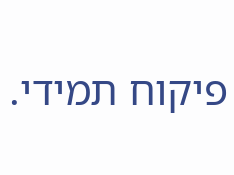פיקוח תמידי.